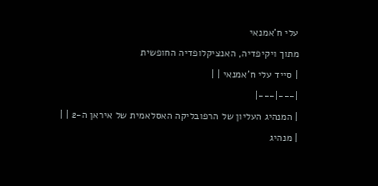עלי ח'אמנאי
מתוך ויקיפדיה, האנציקלופדיה החופשית
| סייד עלי ח'אמנאי | |
|---|---|
| המנהיג העליון של הרפובליקה האסלאמית של איראן ה-2 | |
| מנהיג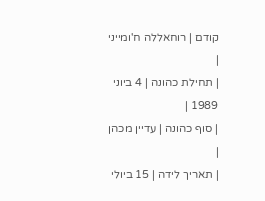קודם | רוחאללה ח'ומייני |
| תחילת כהונה | 4 ביוני 1989 |
| סוף כהונה | עדיין מכהן |
| תאריך לידה | 15 ביולי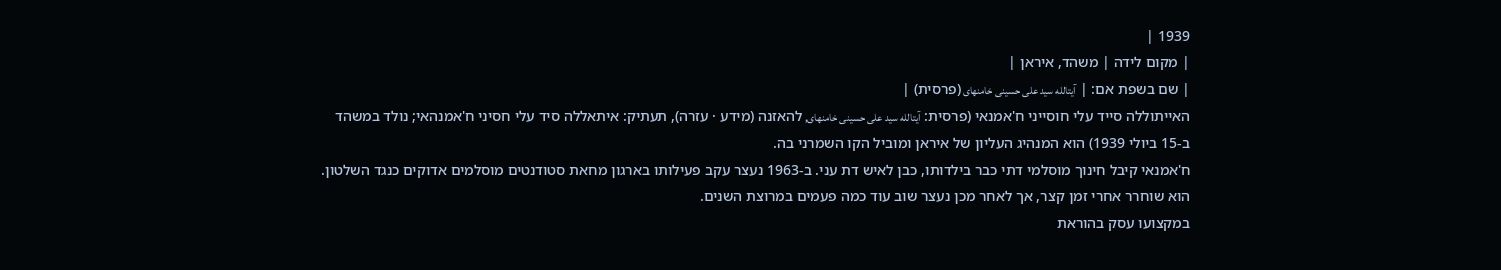1939 |
| מקום לידה | משהד, איראן |
| שם בשפת אם: | آیتالله سید علی حسینی خامنهای (פרסית) |
האייתוללה סייד עלי חוסייני ח'אמנאי (פרסית: آیتالله سید علی حسینی خامنهای, להאזנה (מידע · עזרה), תעתיק: איתאללה סיד עלי חסיני ח'אמנהאי; נולד במשהד ב-15 ביולי 1939) הוא המנהיג העליון של איראן ומוביל הקו השמרני בה.
ח'אמנאי קיבל חינוך מוסלמי דתי כבר בילדותו, כבן לאיש דת עני. ב-1963 נעצר עקב פעילותו בארגון מחאת סטודנטים מוסלמים אדוקים כנגד השלטון. הוא שוחרר אחרי זמן קצר, אך לאחר מכן נעצר שוב עוד כמה פעמים במרוצת השנים.
במקצועו עסק בהוראת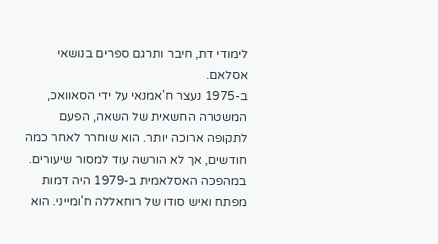לימודי דת, חיבר ותרגם ספרים בנושאי אסלאם.
ב-1975 נעצר ח'אמנאי על ידי הסאוואכ, המשטרה החשאית של השאה, הפעם לתקופה ארוכה יותר. הוא שוחרר לאחר כמה חודשים, אך לא הורשה עוד למסור שיעורים.
במהפכה האסלאמית ב-1979 היה דמות מפתח ואיש סודו של רוחאללה ח'ומייני. הוא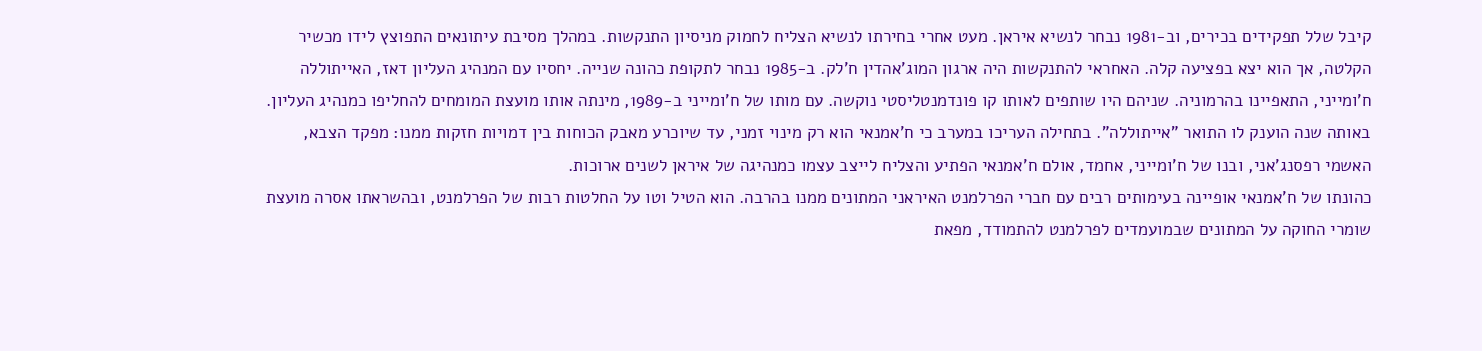קיבל שלל תפקידים בכירים, וב-1981 נבחר לנשיא איראן. מעט אחרי בחירתו לנשיא הצליח לחמוק מניסיון התנקשות. במהלך מסיבת עיתונאים התפוצץ לידו מכשיר הקלטה, אך הוא יצא בפציעה קלה. האחראי להתנקשות היה ארגון המוג'אהדין ח'לק. ב-1985 נבחר לתקופת כהונה שנייה. יחסיו עם המנהיג העליון דאז, האייתוללה ח'ומייני, התאפיינו בהרמוניה. שניהם היו שותפים לאותו קו פונדמנטליסטי נוקשה. עם מותו של ח'ומייני ב-1989, מינתה אותו מועצת המומחים להחליפו כמנהיג העליון. באותה שנה הוענק לו התואר "אייתוללה". בתחילה העריכו במערב כי ח'אמנאי הוא רק מינוי זמני, עד שיוכרע מאבק הכוחות בין דמויות חזקות ממנו: מפקד הצבא, האשמי רפסנג'אני, ובנו של ח'ומייני, אחמד, אולם ח'אמנאי הפתיע והצליח לייצב עצמו כמנהיגה של איראן לשנים ארוכות.
כהונתו של ח'אמנאי אופיינה בעימותים רבים עם חברי הפרלמנט האיראני המתונים ממנו בהרבה. הוא הטיל וטו על החלטות רבות של הפרלמנט, ובהשראתו אסרה מועצת שומרי החוקה על המתונים שבמועמדים לפרלמנט להתמודד, מפאת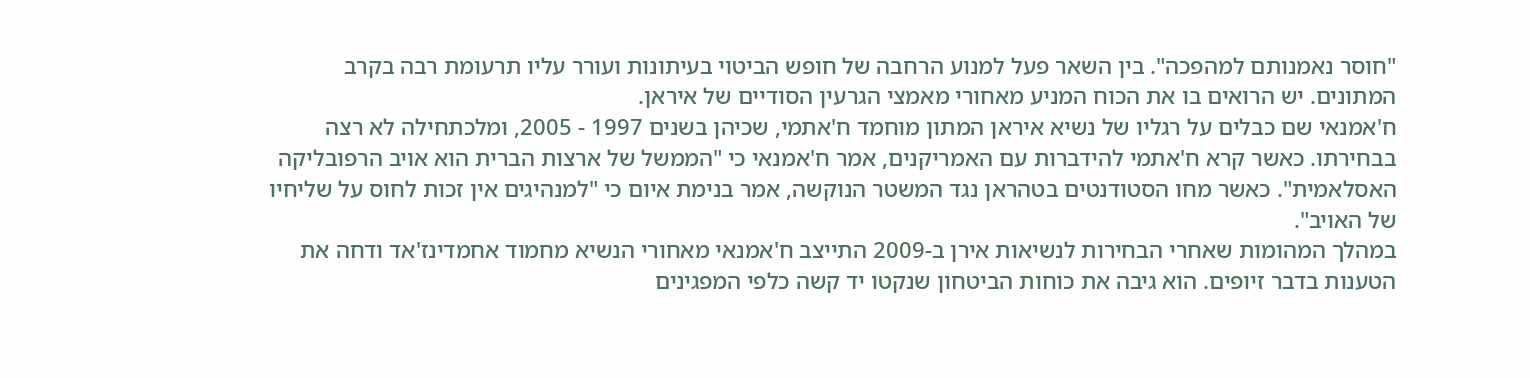"חוסר נאמנותם למהפכה". בין השאר פעל למנוע הרחבה של חופש הביטוי בעיתונות ועורר עליו תרעומת רבה בקרב המתונים. יש הרואים בו את הכוח המניע מאחורי מאמצי הגרעין הסודיים של איראן.
ח'אמנאי שם כבלים על רגליו של נשיא איראן המתון מוחמד ח'אתמי, שכיהן בשנים 1997 - 2005, ומלכתחילה לא רצה בבחירתו. כאשר קרא ח'אתמי להידברות עם האמריקנים, אמר ח'אמנאי כי "הממשל של ארצות הברית הוא אויב הרפובליקה האסלאמית". כאשר מחו הסטודנטים בטהראן נגד המשטר הנוקשה, אמר בנימת איום כי "למנהיגים אין זכות לחוס על שליחיו של האויב".
במהלך המהומות שאחרי הבחירות לנשיאות אירן ב-2009 התייצב ח'אמנאי מאחורי הנשיא מחמוד אחמדינז'אד ודחה את הטענות בדבר זיופים. הוא גיבה את כוחות הביטחון שנקטו יד קשה כלפי המפגינים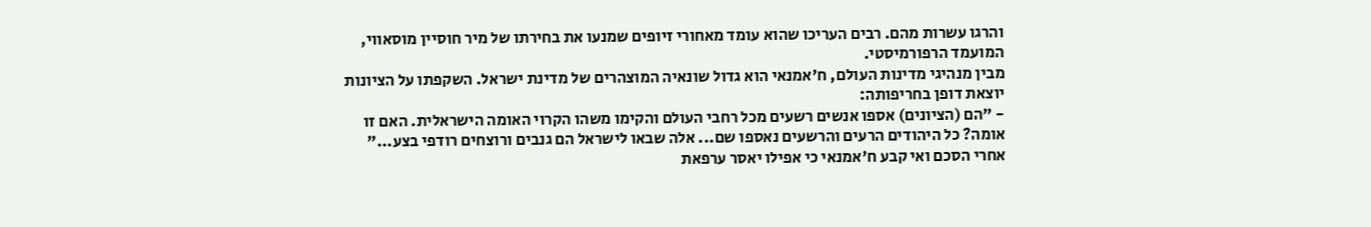והרגו עשרות מהם. רבים העריכו שהוא עומד מאחורי זיופים שמנעו את בחירתו של מיר חוסיין מוסאווי, המועמד הרפורמיסטי.
מבין מנהיגי מדינות העולם, ח'אמנאי הוא גדול שונאיה המוצהרים של מדינת ישראל. השקפתו על הציונות יוצאת דופן בחריפותה:
- "הם (הציונים) אספו אנשים רשעים מכל רחבי העולם והקימו משהו הקרוי האומה הישראלית. האם זו אומה? כל היהודים הרעים והרשעים נאספו שם... אלה שבאו לישראל הם גנבים ורוצחים רודפי בצע..."
אחרי הסכם ואי קבע ח'אמנאי כי אפילו יאסר ערפאת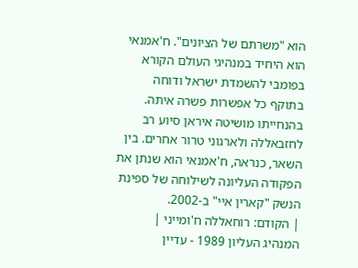הוא "משרתם של הציונים". ח'אמנאי הוא היחיד במנהיגי העולם הקורא בפומבי להשמדת ישראל ודוחה בתוקף כל אפשרות פשרה איתה. בהנחייתו מושיטה איראן סיוע רב לחזבאללה ולארגוני טרור אחרים. בין השאר, כנראה, ח'אמנאי הוא שנתן את הפקודה העליונה לשילוחה של ספינת הנשק "קארין איי" ב-2002.
| הקודם: רוחאללה ח'ומייני |
המנהיג העליון 1989 - עדיין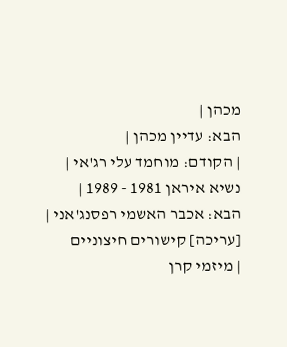מכהן |
הבא: עדיין מכהן |
| הקודם: מוחמד עלי רג'אי |
נשיא איראן 1981 - 1989 |
הבא: אכבר האשמי רפסנג'אני |
[עריכה] קישורים חיצוניים
| מיזמי קרן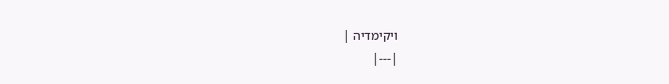ויקימדיה |
|---|